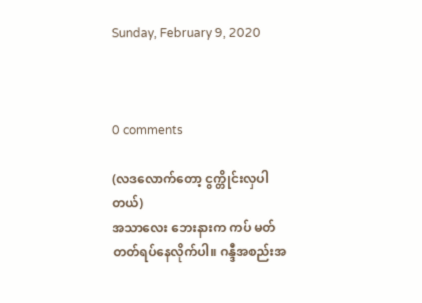Sunday, February 9, 2020



0 comments

(လဒလောက်တော့ ငွက္တိုင်းလှပါတယ်)
အသာလေး ဘေးနားက ကပ် မတ်တတ်ရပ်နေလိုက်ပါ။ ဂန္ဒီအစည်းအ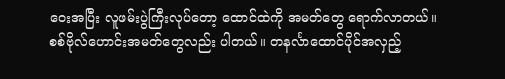ဝေးအပြီး လူဖမ်းပွဲကြီးလုပ်တော့ ထောင်ထဲကို အမတ်တွေ ရောက်လာတယ်။ စစ်ဗိုလ်ဟောင်းအမတ်တွေလည်း ပါတယ်။ တနင်္လာထောင်ပိုင်အလှည့်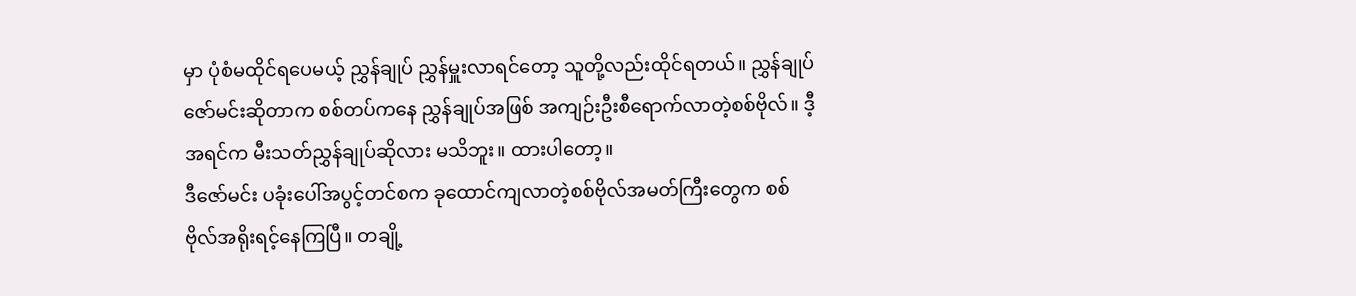မှာ ပုံစံမထိုင်ရပေမယ့် ညွှန်ချုပ် ညွှန်မှူးလာရင်တော့ သူတို့လည်းထိုင်ရတယ်။ ညွှန်ချုပ်ဇော်မင်းဆိုတာက စစ်တပ်ကနေ ညွှန်ချုပ်အဖြစ် အကျဉ်းဦးစီရောက်လာတဲ့စစ်ဗိုလ်။ ဒီ့အရင်က မီးသတ်ညွှန်ချုပ်ဆိုလား မသိဘူး။ ထားပါတော့။
ဒီဇော်မင်း ပခုံးပေါ်အပွင့်တင်စက ခုထောင်ကျလာတဲ့စစ်ဗိုလ်အမတ်ကြီးတွေက စစ်ဗိုလ်အရိုးရင့်နေကြပြီ။ တချို့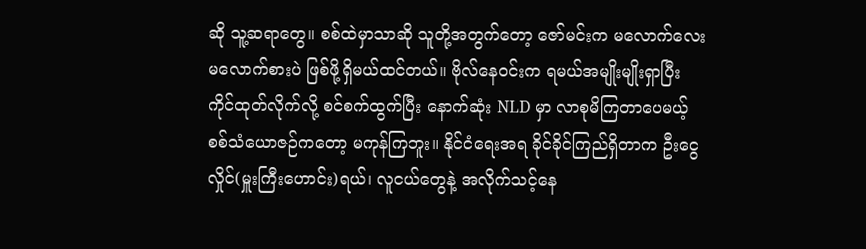ဆို သူ့ဆရာတွေ။ စစ်ထဲမှာသာဆို သူတို့အတွက်တော့ ဇော်မင်းက မလောက်လေးမလောက်စားပဲ ဖြစ်ဖို့ရှိမယ်ထင်တယ်။ ဗိုလ်နေဝင်းက ရမယ်အမျိုးမျိုးရှာပြီး ကိုင်ထုတ်လိုက်လို့ စင်စက်ထွက်ပြီး နောက်ဆုံး NLD မှာ လာစုမိကြတာပေမယ့် စစ်သံယောဇဉ်ကတော့ မကုန်ကြဘူး။ နိုင်ငံရေးအရ ခိုင်ခိုင်ကြည်ရှိတာက ဦးငွေလှိုင်(မှူးကြီးဟောင်း)ရယ်၊ လူငယ်တွေနဲ့ အလိုက်သင့်နေ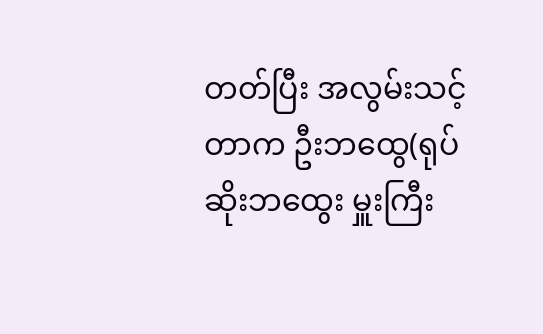တတ်ပြီး အလွမ်းသင့်တာက ဦးဘထွေ(ရုပ်ဆိုးဘထွေး မှူးကြီး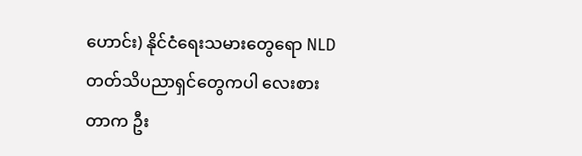ဟောင်း) နိုင်ငံရေးသမားတွေရော NLD တတ်သိပညာရှင်တွေကပါ လေးစားတာက ဦး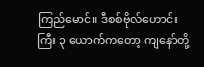ကြည်မောင်။ ဒီစစ်ဗိုလ်ဟောင်းကြီး ၃ ယောက်ကတော့ ကျနော်တို့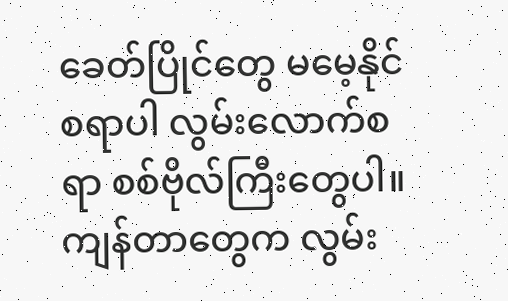ခေတ်ပြိုင်တွေ မမေ့နိုင်စရာပါ လွမ်းလောက်စရာ စစ်ဗိုလ်ကြီးတွေပါ။ ကျန်တာတွေက လွမ်း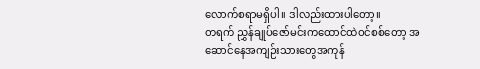လောက်စရာမရှိပါ။ ဒါလည်းထားပါတော့။
တရက် ညွှန်ချုပ်ဇော်မင်းကထောင်ထဲဝင်စစ်တော့ အဆောင်နေအကျဉ်းသားတွေအကုန်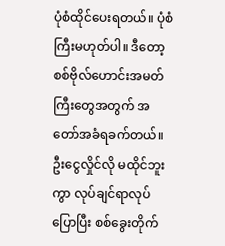ပုံစံထိုင်ပေးရတယ်။ ပုံစံကြီးမဟုတ်ပါ။ ဒီတော့ စစ်ဗိုလ်ဟောင်းအမတ်ကြီးတွေအတွက် အတော်အခံရခက်တယ်။ ဦးငွေလှိုင်လို မထိုင်ဘူးကွာ လုပ်ချင်ရာလုပ်ပြောပြီး စစ်ခွေးတိုက်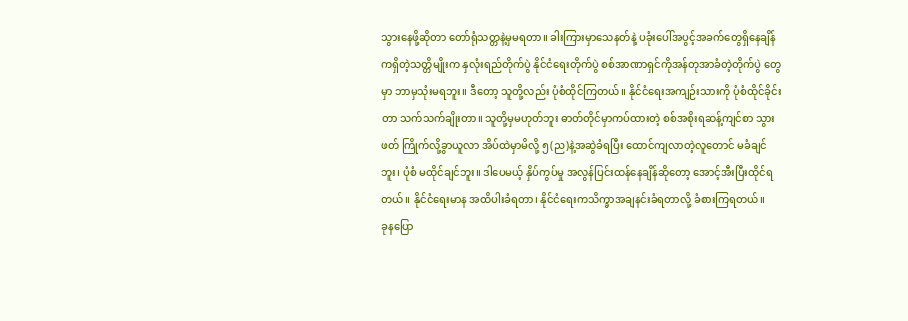သွားနေဖို့ဆိုတာ တော်ရုံသတ္တနဲ့မှမရတာ။ ခါးကြားမှာသေနတ်နဲ့ ပခုံးပေါ်အပွင့်အခက်တွေရှိနေချိန်ကရှိတဲ့သတ္တိမျိုးက နှလုံးရည်တိုက်ပွဲ နိုင်ငံရေးတိုက်ပွဲ စစ်အာဏာရှင်ကိုအန်တုအာခံတဲ့တိုက်ပွဲ တွေမှာ ဘာမှသုံးမရဘူး။ ဒီတော့ သူတို့လည်း ပုံစံထိုင်ကြတယ်။ နိုင်ငံရေးအကျဉ်းသားကို ပုံစံထိုင်ခိုင်းတာ သက်သက်ချိုးတာ။ သူတို့မှမဟုတ်ဘူး ဓာတ်တိုင်မှာကပ်ထားတဲ့ စစ်အစိုးရဆန့်ကျင်စာ သွားဖတ် ကြိုက်လို့ခွာယူလာ အိပ်ထဲမှာမိလို့ ၅(ည)နဲ့အဆွဲခံရပြီး ထောင်ကျလာတဲ့လူတောင် မခံချင်ဘူး၊ ပုံစံ မထိုင်ချင်ဘူး။ ဒါပေမယ့် နှိပ်ကွပ်မှု အလွန်ပြင်းထန်နေချိန်ဆိုတော့ အောင့်အီးပြီးထိုင်ရတယ်။ နိုင်ငံရေးမာန အထိပါးခံရတာ၊ နိုင်ငံရေးကသိက္ခာအချနင်းခံရတာလို့ ခံစားကြရတယ်။
ခုနပြော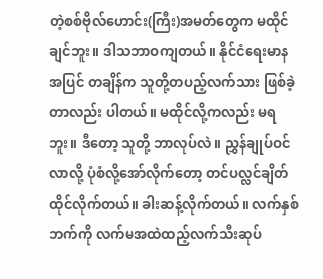တဲ့စစ်ဗိုလ်ဟောင်း(ကြီး)အမတ်တွေက မထိုင်ချင်ဘူး။ ဒါသဘာဝကျတယ်။ နိုင်ငံရေးမာနအပြင် တချိန်က သူတို့တပည့်လက်သား ဖြစ်ခဲ့တာလည်း ပါတယ်။ မထိုင်လို့ကလည်း မရဘူး။ ဒီတော့ သူတို့ ဘာလုပ်လဲ။ ညွှန်ချုပ်ဝင်လာလို့ ပုံစံလို့အော်လိုက်တော့ တင်ပလ္လင်ချိတ် ထိုင်လိုက်တယ်။ ခါးဆန့်လိုက်တယ်။ လက်နှစ်ဘက်ကို လက်မအထဲထည့်လက်သီးဆုပ်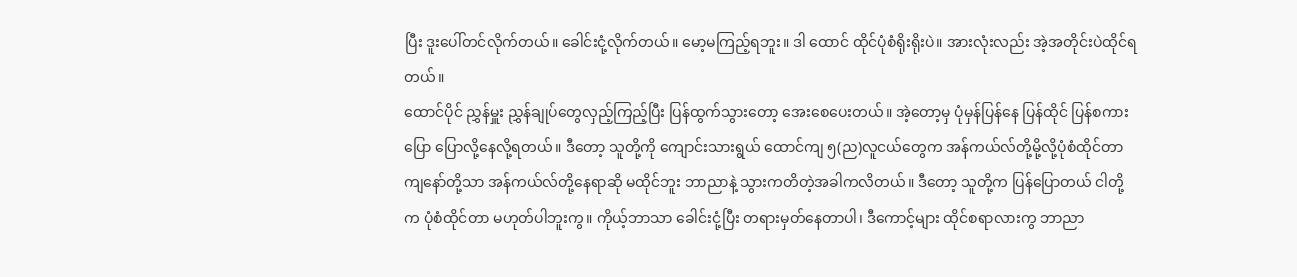ပြီး ဒူးပေါ်တင်လိုက်တယ်။ ခေါင်းငုံ့လိုက်တယ်။ မော့မကြည့်ရဘူး။ ဒါ ထောင် ထိုင်ပုံစံရိုးရိုးပဲ။ အားလုံးလည်း အဲ့အတိုင်းပဲထိုင်ရတယ်။
ထောင်ပိုင် ညွှန်မှူး ညွှန်ချုပ်တွေလှည့်ကြည့်ပြီး ပြန်ထွက်သွားတော့ အေးစေပေးတယ်။ အဲ့တော့မှ ပုံမှန်ပြန်နေ ပြန်ထိုင် ပြန်စကားပြော ပြောလို့နေလို့ရတယ်။ ဒီတော့ သူတို့ကို ကျောင်းသားရွယ် ထောင်ကျ ၅(ည)လူငယ်တွေက အန်ကယ်လ်တို့မို့လို့ပုံစံထိုင်တာ ကျနော်တို့သာ အန်ကယ်လ်တို့နေရာဆို မထိုင်ဘူး ဘာညာနဲ့ သွားကတိတဲ့အခါကလိတယ်။ ဒီတော့ သူတို့က ပြန်ပြောတယ် ငါတို့က ပုံစံထိုင်တာ မဟုတ်ပါဘူးကွ။ ကိုယ့်ဘာသာ ခေါင်းငုံ့ပြီး တရားမှတ်နေတာပါ၊ ဒီကောင့်များ ထိုင်စရာလားကွ ဘာညာ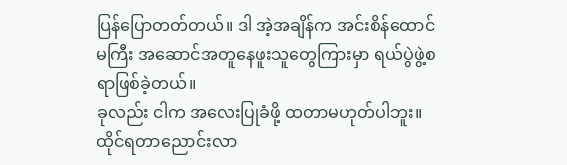ပြန်ပြောတတ်တယ်။ ဒါ အဲ့အချိန်က အင်းစိန်ထောင်မကြီး အဆောင်အတူနေဖူးသူတွေကြားမှာ ရယ်ပွဲဖွဲ့စရာဖြစ်ခဲ့တယ်။
ခုလည်း ငါက အလေးပြုခံဖို့ ထတာမဟုတ်ပါဘူး။ ထိုင်ရတာညောင်းလာ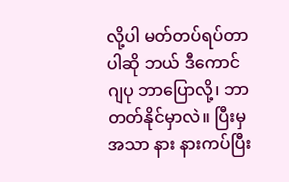လို့ပါ မတ်တပ်ရပ်တာပါဆို ဘယ် ဒီကောင်ဂျပု ဘာပြောလို့၊ ဘာတတ်နိုင်မှာလဲ။ ပြီးမှ အသာ နား နားကပ်ပြီး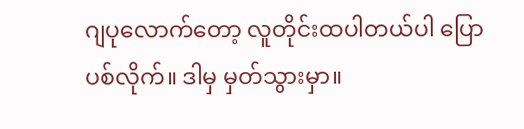ဂျပုလောက်တော့ လူတိုင်းထပါတယ်ပါ ပြောပစ်လိုက်။ ဒါမှ မှတ်သွားမှာ။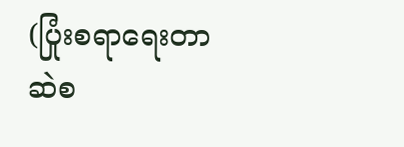(ပြုံးစရာရေးတာ ဆဲစ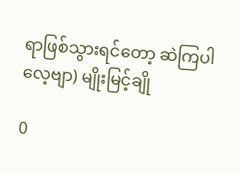ရာဖြစ်သွားရင်တော့ ဆဲကြပါလေ့ဗျာ) မျိုးမြင့်ချို

0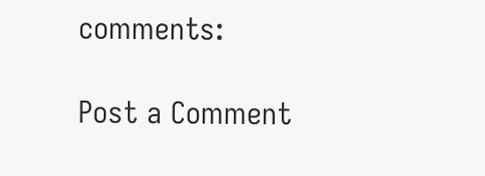comments:

Post a Comment